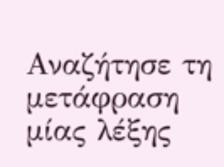Αναζήτησε τη μετάφραση μίας λέξης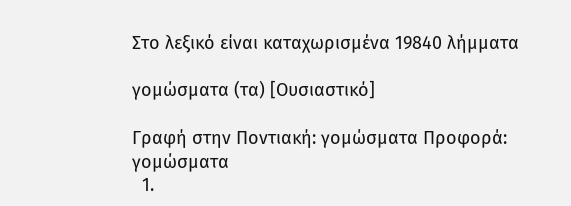Στο λεξικό είναι καταχωρισμένα 19840 λήμματα

γομώσματα (τα) [Ουσιαστικό]

Γραφή στην Ποντιακή: γομώσματα Προφορά: γομώσματα
  1.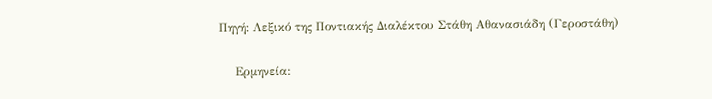Πηγή: Λεξικό της Ποντιακής Διαλέκτου Στάθη Αθανασιάδη (Γεροστάθη)

    Ερμηνεία: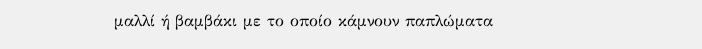μαλλί ή βαμβάκι με το οποίο κάμνουν παπλώματα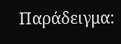Παράδειγμα: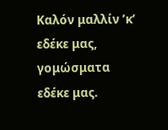Καλόν μαλλίν ’κ’ εδέκε μας, γομώσματα εδέκε μας.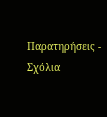Παρατηρήσεις - Σχόλια